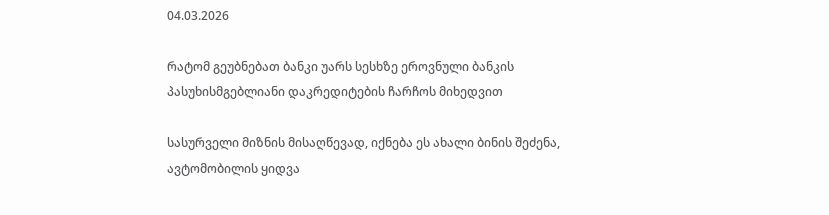04.03.2026

რატომ გეუბნებათ ბანკი უარს სესხზე ეროვნული ბანკის პასუხისმგებლიანი დაკრედიტების ჩარჩოს მიხედვით

სასურველი მიზნის მისაღწევად, იქნება ეს ახალი ბინის შეძენა, ავტომობილის ყიდვა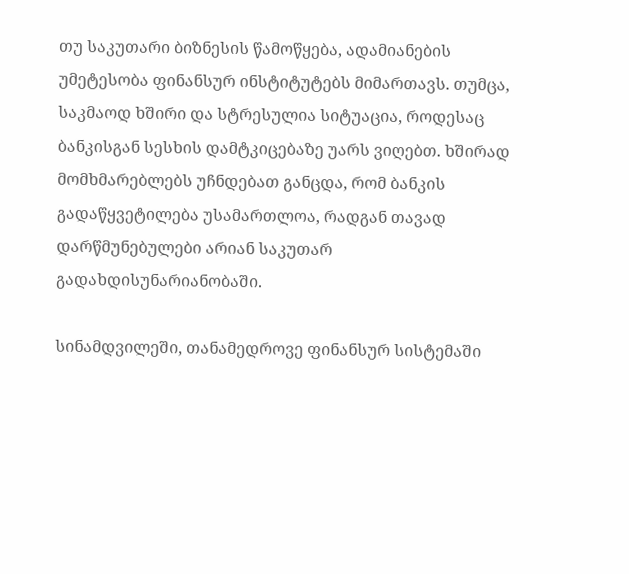თუ საკუთარი ბიზნესის წამოწყება, ადამიანების უმეტესობა ფინანსურ ინსტიტუტებს მიმართავს. თუმცა, საკმაოდ ხშირი და სტრესულია სიტუაცია, როდესაც ბანკისგან სესხის დამტკიცებაზე უარს ვიღებთ. ხშირად მომხმარებლებს უჩნდებათ განცდა, რომ ბანკის გადაწყვეტილება უსამართლოა, რადგან თავად დარწმუნებულები არიან საკუთარ გადახდისუნარიანობაში.

სინამდვილეში, თანამედროვე ფინანსურ სისტემაში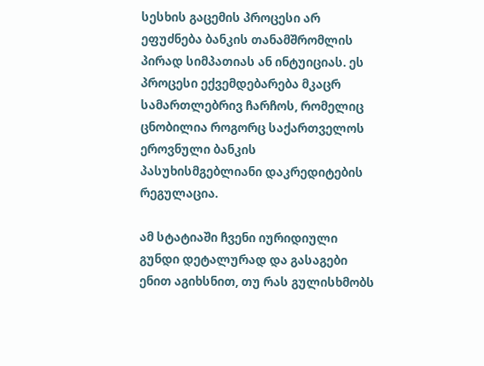სესხის გაცემის პროცესი არ ეფუძნება ბანკის თანამშრომლის პირად სიმპათიას ან ინტუიციას. ეს პროცესი ექვემდებარება მკაცრ სამართლებრივ ჩარჩოს, რომელიც ცნობილია როგორც საქართველოს ეროვნული ბანკის პასუხისმგებლიანი დაკრედიტების რეგულაცია.

ამ სტატიაში ჩვენი იურიდიული გუნდი დეტალურად და გასაგები ენით აგიხსნით, თუ რას გულისხმობს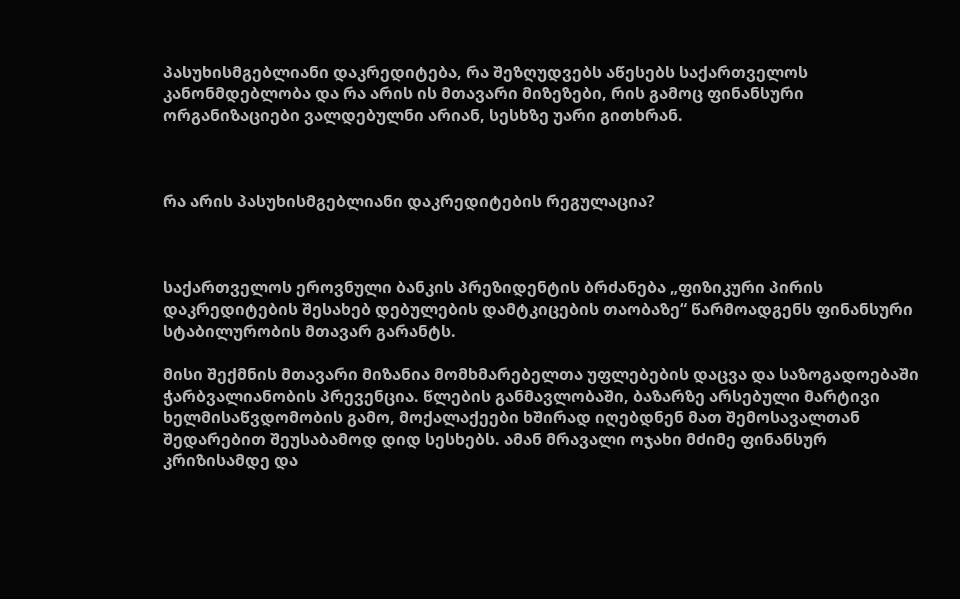პასუხისმგებლიანი დაკრედიტება, რა შეზღუდვებს აწესებს საქართველოს კანონმდებლობა და რა არის ის მთავარი მიზეზები, რის გამოც ფინანსური ორგანიზაციები ვალდებულნი არიან, სესხზე უარი გითხრან.



რა არის პასუხისმგებლიანი დაკრედიტების რეგულაცია?



საქართველოს ეროვნული ბანკის პრეზიდენტის ბრძანება „ფიზიკური პირის დაკრედიტების შესახებ დებულების დამტკიცების თაობაზე“ წარმოადგენს ფინანსური სტაბილურობის მთავარ გარანტს.

მისი შექმნის მთავარი მიზანია მომხმარებელთა უფლებების დაცვა და საზოგადოებაში ჭარბვალიანობის პრევენცია. წლების განმავლობაში, ბაზარზე არსებული მარტივი ხელმისაწვდომობის გამო, მოქალაქეები ხშირად იღებდნენ მათ შემოსავალთან შედარებით შეუსაბამოდ დიდ სესხებს. ამან მრავალი ოჯახი მძიმე ფინანსურ კრიზისამდე და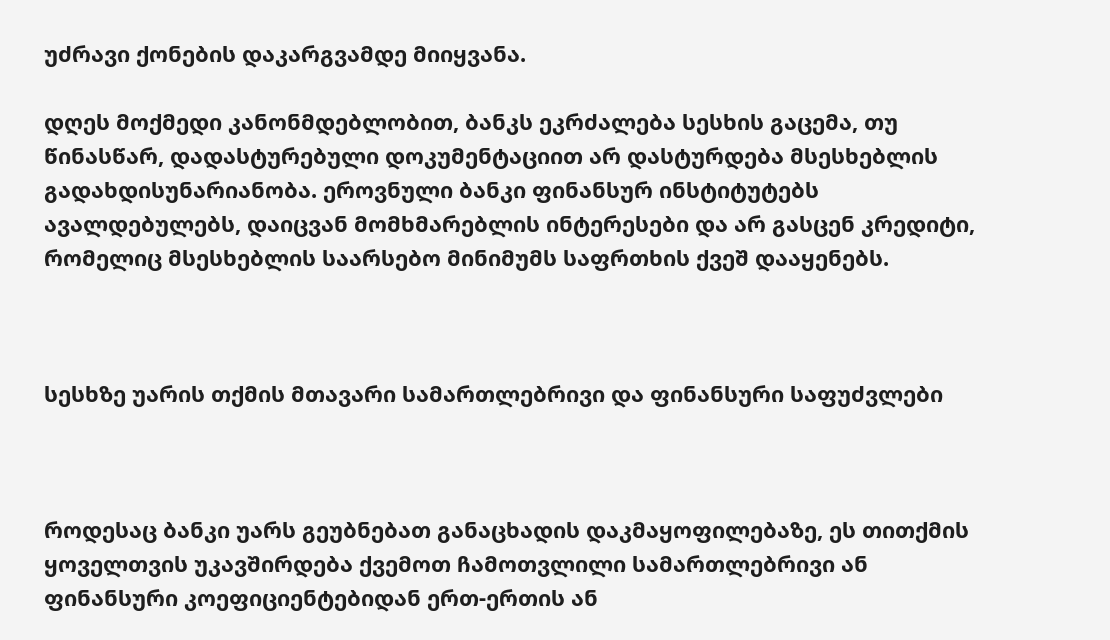უძრავი ქონების დაკარგვამდე მიიყვანა.

დღეს მოქმედი კანონმდებლობით, ბანკს ეკრძალება სესხის გაცემა, თუ წინასწარ, დადასტურებული დოკუმენტაციით არ დასტურდება მსესხებლის გადახდისუნარიანობა. ეროვნული ბანკი ფინანსურ ინსტიტუტებს ავალდებულებს, დაიცვან მომხმარებლის ინტერესები და არ გასცენ კრედიტი, რომელიც მსესხებლის საარსებო მინიმუმს საფრთხის ქვეშ დააყენებს.



სესხზე უარის თქმის მთავარი სამართლებრივი და ფინანსური საფუძვლები



როდესაც ბანკი უარს გეუბნებათ განაცხადის დაკმაყოფილებაზე, ეს თითქმის ყოველთვის უკავშირდება ქვემოთ ჩამოთვლილი სამართლებრივი ან ფინანსური კოეფიციენტებიდან ერთ-ერთის ან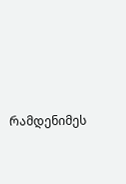რამდენიმეს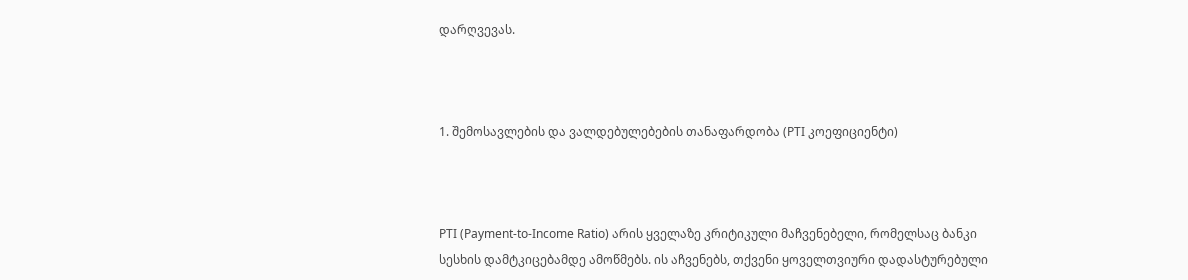დარღვევას.



1. შემოსავლების და ვალდებულებების თანაფარდობა (PTI კოეფიციენტი)



PTI (Payment-to-Income Ratio) არის ყველაზე კრიტიკული მაჩვენებელი, რომელსაც ბანკი სესხის დამტკიცებამდე ამოწმებს. ის აჩვენებს, თქვენი ყოველთვიური დადასტურებული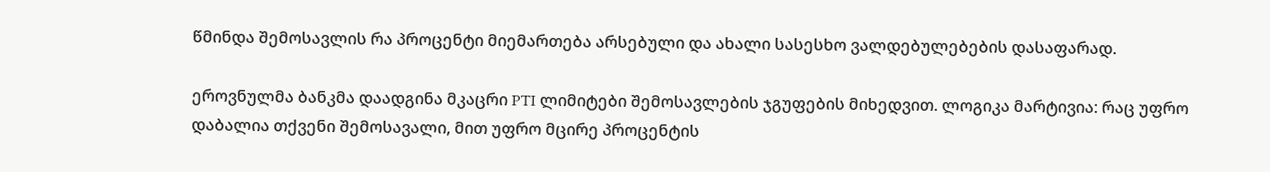წმინდა შემოსავლის რა პროცენტი მიემართება არსებული და ახალი სასესხო ვალდებულებების დასაფარად.

ეროვნულმა ბანკმა დაადგინა მკაცრი PTI ლიმიტები შემოსავლების ჯგუფების მიხედვით. ლოგიკა მარტივია: რაც უფრო დაბალია თქვენი შემოსავალი, მით უფრო მცირე პროცენტის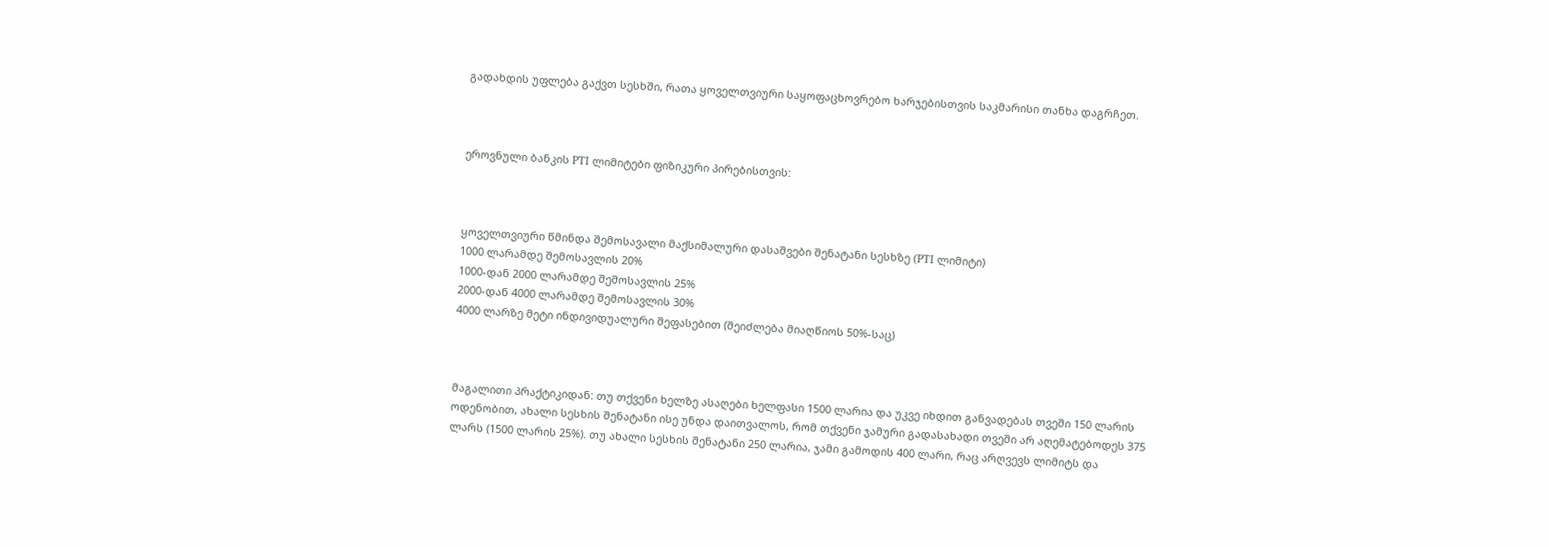გადახდის უფლება გაქვთ სესხში, რათა ყოველთვიური საყოფაცხოვრებო ხარჯებისთვის საკმარისი თანხა დაგრჩეთ.



ეროვნული ბანკის PTI ლიმიტები ფიზიკური პირებისთვის:



ყოველთვიური წმინდა შემოსავალი მაქსიმალური დასაშვები შენატანი სესხზე (PTI ლიმიტი)
1000 ლარამდე შემოსავლის 20%
1000-დან 2000 ლარამდე შემოსავლის 25%
2000-დან 4000 ლარამდე შემოსავლის 30%
4000 ლარზე მეტი ინდივიდუალური შეფასებით (შეიძლება მიაღწიოს 50%-საც)



მაგალითი პრაქტიკიდან: თუ თქვენი ხელზე ასაღები ხელფასი 1500 ლარია და უკვე იხდით განვადებას თვეში 150 ლარის ოდენობით, ახალი სესხის შენატანი ისე უნდა დაითვალოს, რომ თქვენი ჯამური გადასახადი თვეში არ აღემატებოდეს 375 ლარს (1500 ლარის 25%). თუ ახალი სესხის შენატანი 250 ლარია, ჯამი გამოდის 400 ლარი, რაც არღვევს ლიმიტს და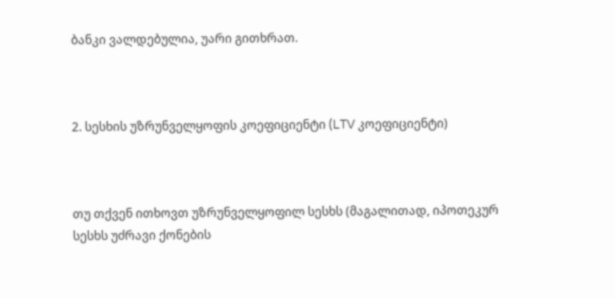ბანკი ვალდებულია, უარი გითხრათ.



2. სესხის უზრუნველყოფის კოეფიციენტი (LTV კოეფიციენტი)



თუ თქვენ ითხოვთ უზრუნველყოფილ სესხს (მაგალითად, იპოთეკურ სესხს უძრავი ქონების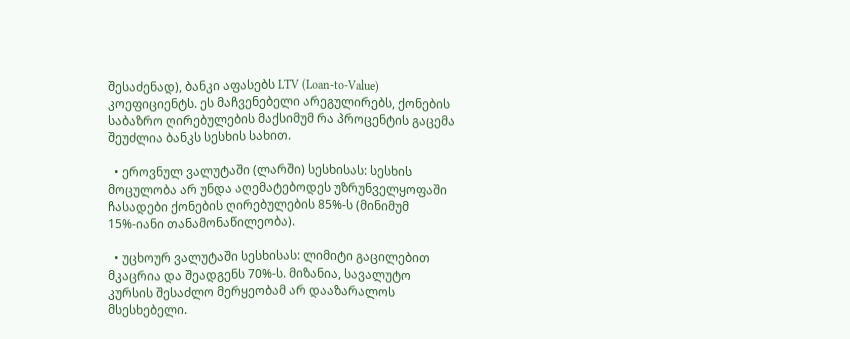შესაძენად), ბანკი აფასებს LTV (Loan-to-Value) კოეფიციენტს. ეს მაჩვენებელი არეგულირებს, ქონების საბაზრო ღირებულების მაქსიმუმ რა პროცენტის გაცემა შეუძლია ბანკს სესხის სახით.

  • ეროვნულ ვალუტაში (ლარში) სესხისას: სესხის მოცულობა არ უნდა აღემატებოდეს უზრუნველყოფაში ჩასადები ქონების ღირებულების 85%-ს (მინიმუმ 15%-იანი თანამონაწილეობა).

  • უცხოურ ვალუტაში სესხისას: ლიმიტი გაცილებით მკაცრია და შეადგენს 70%-ს. მიზანია, სავალუტო კურსის შესაძლო მერყეობამ არ დააზარალოს მსესხებელი.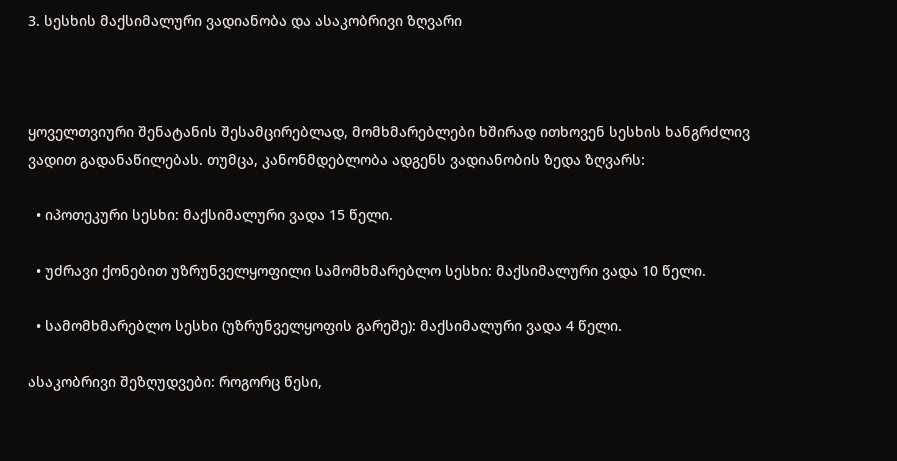3. სესხის მაქსიმალური ვადიანობა და ასაკობრივი ზღვარი



ყოველთვიური შენატანის შესამცირებლად, მომხმარებლები ხშირად ითხოვენ სესხის ხანგრძლივ ვადით გადანაწილებას. თუმცა, კანონმდებლობა ადგენს ვადიანობის ზედა ზღვარს:

  • იპოთეკური სესხი: მაქსიმალური ვადა 15 წელი.

  • უძრავი ქონებით უზრუნველყოფილი სამომხმარებლო სესხი: მაქსიმალური ვადა 10 წელი.

  • სამომხმარებლო სესხი (უზრუნველყოფის გარეშე): მაქსიმალური ვადა 4 წელი.

ასაკობრივი შეზღუდვები: როგორც წესი,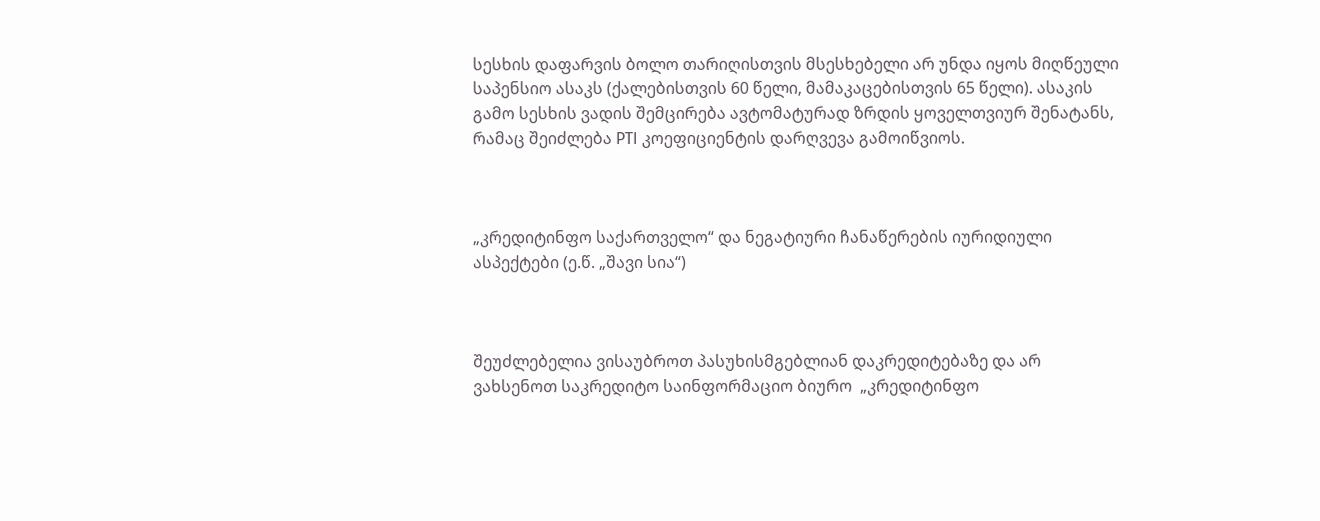სესხის დაფარვის ბოლო თარიღისთვის მსესხებელი არ უნდა იყოს მიღწეული საპენსიო ასაკს (ქალებისთვის 60 წელი, მამაკაცებისთვის 65 წელი). ასაკის გამო სესხის ვადის შემცირება ავტომატურად ზრდის ყოველთვიურ შენატანს, რამაც შეიძლება PTI კოეფიციენტის დარღვევა გამოიწვიოს.



„კრედიტინფო საქართველო“ და ნეგატიური ჩანაწერების იურიდიული ასპექტები (ე.წ. „შავი სია“)



შეუძლებელია ვისაუბროთ პასუხისმგებლიან დაკრედიტებაზე და არ ვახსენოთ საკრედიტო საინფორმაციო ბიურო  „კრედიტინფო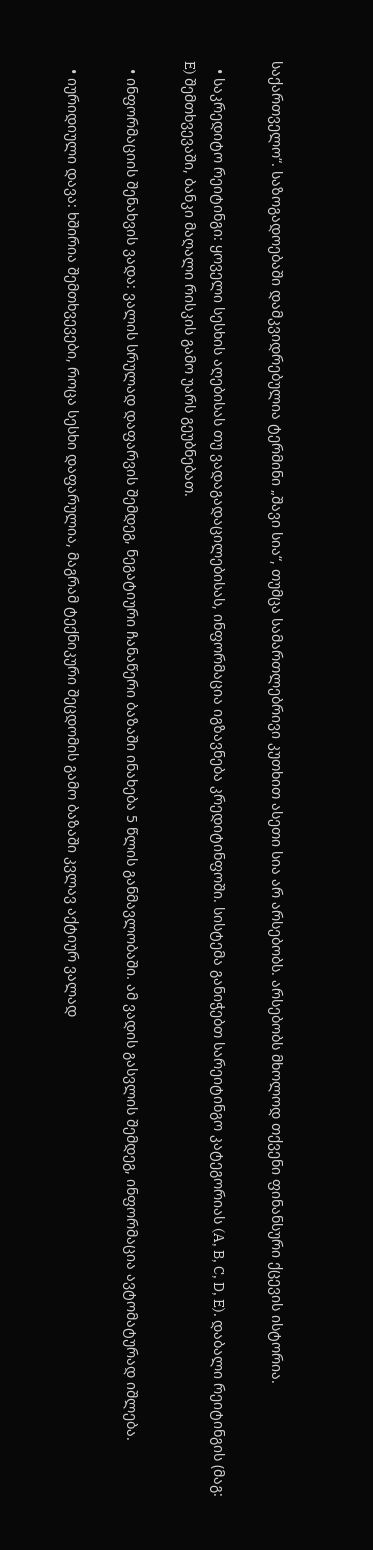საქართველო“. საზოგადოებაში დამკვიდრებულია ტერმინი „შავი სია“, თუმცა სამართლებრივი კუთხით ასეთი სია არ არსებობს. არსებობს მხოლოდ თქვენი ფინანსური ქცევის ისტორია.

  • საკრედიტო რეიტინგი: ყოველი სესხის აღებისას თუ ვადაგადაცილებისას, ინფორმაცია იგზავნება კრედიტინფოში. სისტემა განიჭებთ სარეიტინგო კატეგორიას (A, B, C, D, E). დაბალი რეიტინგის (მაგ: E) შემთხვევაში, ბანკი მაღალი რისკის გამო უარს გეუბნებათ.

  • ინფორმაციის შენახვის ვადა: ვალის სრულად დაფარვის შემდეგ, ნეგატიური ჩანაწერი ბაზაში ინახება 5 წლის განმავლობაში. ამ ვადის გასვლის შემდეგ, ინფორმაცია ავტომატურად იშლება.

  • იურიდიული დავა: ხშირია შემთხვევები, როცა სესხი დაფარულია, მაგრამ ტექნიკური შეცდომის გამო ბაზაში კვლავ აქტიურ ვალად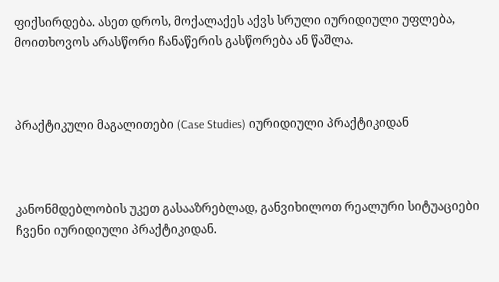ფიქსირდება. ასეთ დროს, მოქალაქეს აქვს სრული იურიდიული უფლება, მოითხოვოს არასწორი ჩანაწერის გასწორება ან წაშლა.



პრაქტიკული მაგალითები (Case Studies) იურიდიული პრაქტიკიდან



კანონმდებლობის უკეთ გასააზრებლად, განვიხილოთ რეალური სიტუაციები ჩვენი იურიდიული პრაქტიკიდან.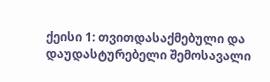ქეისი 1: თვითდასაქმებული და დაუდასტურებელი შემოსავალი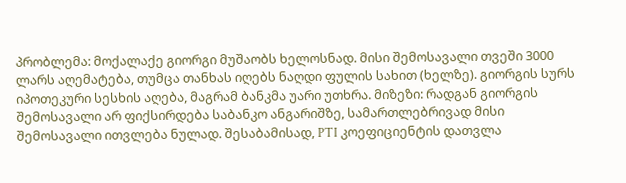პრობლემა: მოქალაქე გიორგი მუშაობს ხელოსნად. მისი შემოსავალი თვეში 3000 ლარს აღემატება, თუმცა თანხას იღებს ნაღდი ფულის სახით (ხელზე). გიორგის სურს იპოთეკური სესხის აღება, მაგრამ ბანკმა უარი უთხრა. მიზეზი: რადგან გიორგის შემოსავალი არ ფიქსირდება საბანკო ანგარიშზე, სამართლებრივად მისი შემოსავალი ითვლება ნულად. შესაბამისად, PTI კოეფიციენტის დათვლა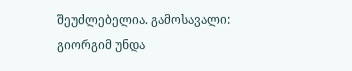შეუძლებელია. გამოსავალი: გიორგიმ უნდა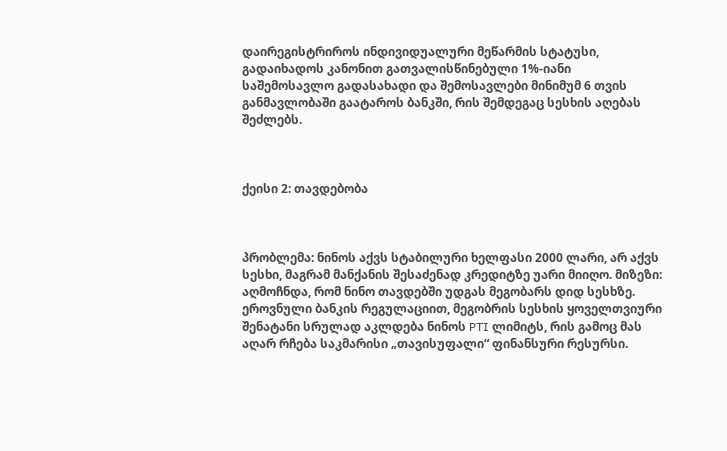დაირეგისტრიროს ინდივიდუალური მეწარმის სტატუსი, გადაიხადოს კანონით გათვალისწინებული 1%-იანი საშემოსავლო გადასახადი და შემოსავლები მინიმუმ 6 თვის განმავლობაში გაატაროს ბანკში, რის შემდეგაც სესხის აღებას შეძლებს.



ქეისი 2: თავდებობა



პრობლემა: ნინოს აქვს სტაბილური ხელფასი 2000 ლარი, არ აქვს სესხი, მაგრამ მანქანის შესაძენად კრედიტზე უარი მიიღო. მიზეზი: აღმოჩნდა, რომ ნინო თავდებში უდგას მეგობარს დიდ სესხზე. ეროვნული ბანკის რეგულაციით, მეგობრის სესხის ყოველთვიური შენატანი სრულად აკლდება ნინოს PTI ლიმიტს, რის გამოც მას აღარ რჩება საკმარისი „თავისუფალი“ ფინანსური რესურსი.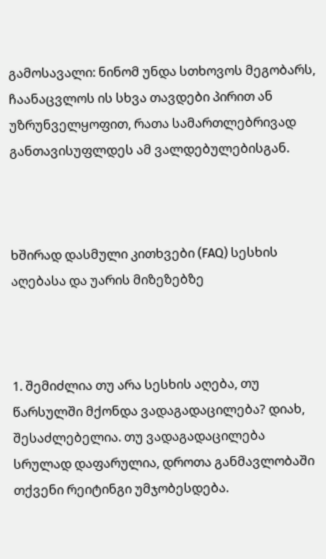გამოსავალი: ნინომ უნდა სთხოვოს მეგობარს, ჩაანაცვლოს ის სხვა თავდები პირით ან უზრუნველყოფით, რათა სამართლებრივად განთავისუფლდეს ამ ვალდებულებისგან.



ხშირად დასმული კითხვები (FAQ) სესხის აღებასა და უარის მიზეზებზე



1. შემიძლია თუ არა სესხის აღება, თუ წარსულში მქონდა ვადაგადაცილება? დიახ, შესაძლებელია. თუ ვადაგადაცილება სრულად დაფარულია, დროთა განმავლობაში თქვენი რეიტინგი უმჯობესდება.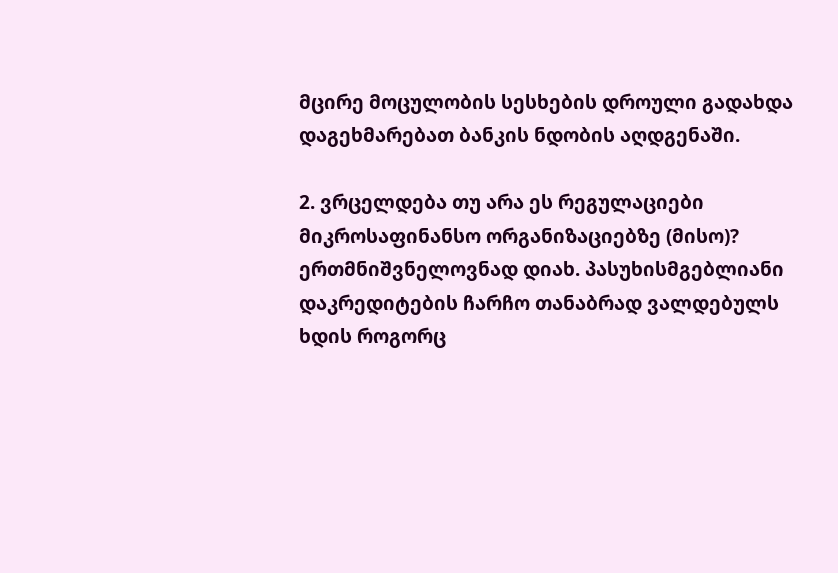მცირე მოცულობის სესხების დროული გადახდა დაგეხმარებათ ბანკის ნდობის აღდგენაში.

2. ვრცელდება თუ არა ეს რეგულაციები მიკროსაფინანსო ორგანიზაციებზე (მისო)? ერთმნიშვნელოვნად დიახ. პასუხისმგებლიანი დაკრედიტების ჩარჩო თანაბრად ვალდებულს ხდის როგორც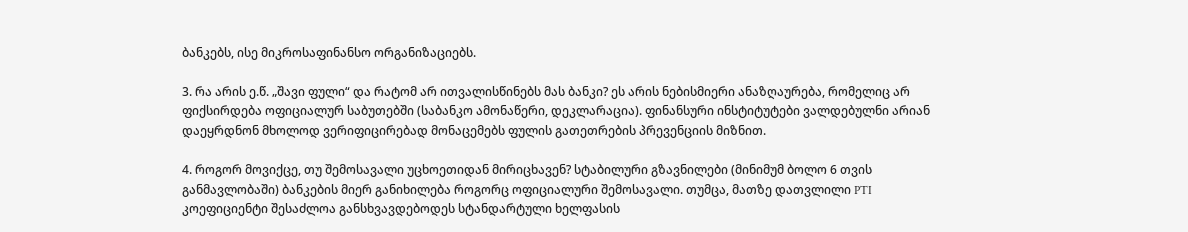ბანკებს, ისე მიკროსაფინანსო ორგანიზაციებს.

3. რა არის ე.წ. „შავი ფული“ და რატომ არ ითვალისწინებს მას ბანკი? ეს არის ნებისმიერი ანაზღაურება, რომელიც არ ფიქსირდება ოფიციალურ საბუთებში (საბანკო ამონაწერი, დეკლარაცია). ფინანსური ინსტიტუტები ვალდებულნი არიან დაეყრდნონ მხოლოდ ვერიფიცირებად მონაცემებს ფულის გათეთრების პრევენციის მიზნით.

4. როგორ მოვიქცე, თუ შემოსავალი უცხოეთიდან მირიცხავენ? სტაბილური გზავნილები (მინიმუმ ბოლო 6 თვის განმავლობაში) ბანკების მიერ განიხილება როგორც ოფიციალური შემოსავალი. თუმცა, მათზე დათვლილი PTI კოეფიციენტი შესაძლოა განსხვავდებოდეს სტანდარტული ხელფასის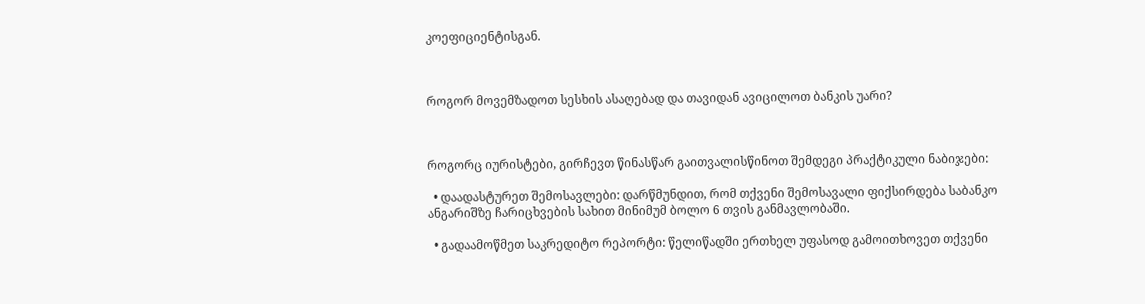კოეფიციენტისგან.



როგორ მოვემზადოთ სესხის ასაღებად და თავიდან ავიცილოთ ბანკის უარი?



როგორც იურისტები, გირჩევთ წინასწარ გაითვალისწინოთ შემდეგი პრაქტიკული ნაბიჯები:

  • დაადასტურეთ შემოსავლები: დარწმუნდით, რომ თქვენი შემოსავალი ფიქსირდება საბანკო ანგარიშზე ჩარიცხვების სახით მინიმუმ ბოლო 6 თვის განმავლობაში.

  • გადაამოწმეთ საკრედიტო რეპორტი: წელიწადში ერთხელ უფასოდ გამოითხოვეთ თქვენი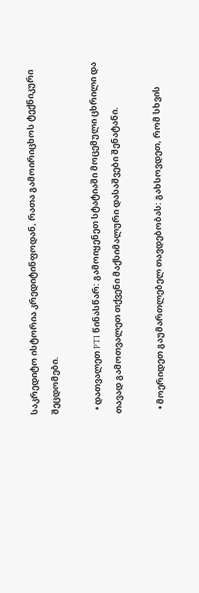საკრედიტო ისტორია კრედიტინფოდან, რათა გამოირიცხოს ტექნიკური შეცდომები.

  • დათვალეთ PTI წინასწარ: გამოიყენეთ სტატიაში მოცემული ცხრილი და თავად გამოთვალეთ თქვენი მაქსიმალური დასაშვები შენატანი.

  • მოერიდეთ გაუმართლებელ თავდებობას: გახსოვდეთ, რომ სხვის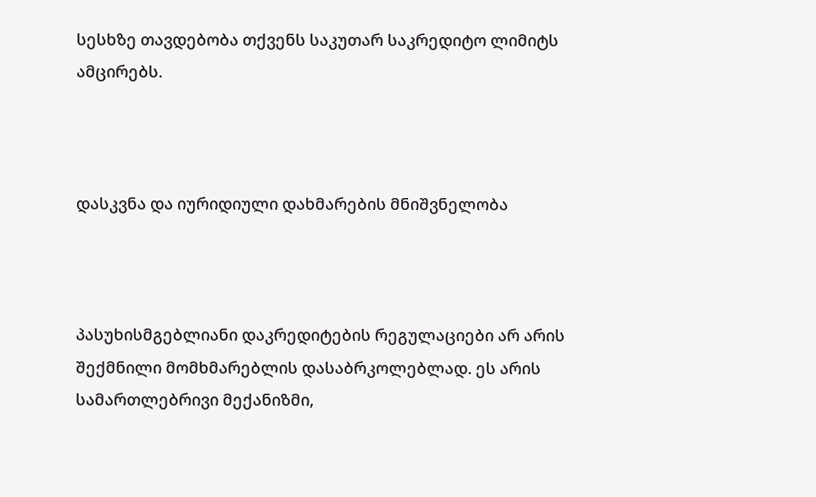სესხზე თავდებობა თქვენს საკუთარ საკრედიტო ლიმიტს ამცირებს.



დასკვნა და იურიდიული დახმარების მნიშვნელობა



პასუხისმგებლიანი დაკრედიტების რეგულაციები არ არის შექმნილი მომხმარებლის დასაბრკოლებლად. ეს არის სამართლებრივი მექანიზმი,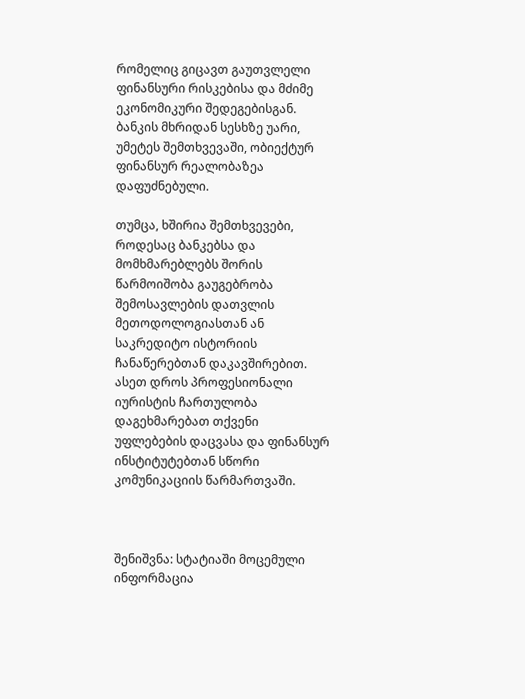რომელიც გიცავთ გაუთვლელი ფინანსური რისკებისა და მძიმე ეკონომიკური შედეგებისგან. ბანკის მხრიდან სესხზე უარი, უმეტეს შემთხვევაში, ობიექტურ ფინანსურ რეალობაზეა დაფუძნებული.

თუმცა, ხშირია შემთხვევები, როდესაც ბანკებსა და მომხმარებლებს შორის წარმოიშობა გაუგებრობა შემოსავლების დათვლის მეთოდოლოგიასთან ან საკრედიტო ისტორიის ჩანაწერებთან დაკავშირებით. ასეთ დროს პროფესიონალი იურისტის ჩართულობა დაგეხმარებათ თქვენი უფლებების დაცვასა და ფინანსურ ინსტიტუტებთან სწორი კომუნიკაციის წარმართვაში.



შენიშვნა: სტატიაში მოცემული ინფორმაცია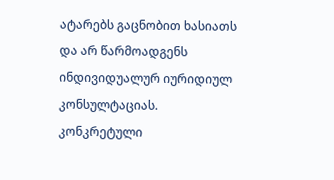ატარებს გაცნობით ხასიათს და არ წარმოადგენს ინდივიდუალურ იურიდიულ კონსულტაციას. კონკრეტული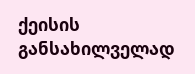ქეისის განსახილველად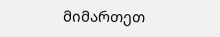მიმართეთ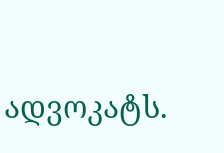ადვოკატს.